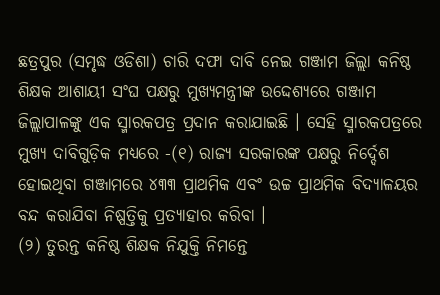ଛତ୍ରପୁର (ସମୃଦ୍ଧ ଓଡିଶା) ଚାରି ଦଫା ଦାବି ନେଇ ଗଞ୍ଜାମ ଜିଲ୍ଲା କନିଷ୍ଠ ଶିକ୍ଷକ ଆଶାୟୀ ସଂଘ ପକ୍ଷରୁ ମୁଖ୍ୟମନ୍ତ୍ରୀଙ୍କ ଉଦ୍ଦେଶ୍ୟରେ ଗଞ୍ଜାମ ଜିଲ୍ଲାପାଳଙ୍କୁ ଏକ ସ୍ମାରକପତ୍ର ପ୍ରଦାନ କରାଯାଇଛି । ସେହି ସ୍ମାରକପତ୍ରରେ ମୁଖ୍ୟ ଦାବିଗୁଡ଼ିକ ମଧ୍ୟରେ -(୧) ରାଜ୍ୟ ସରକାରଙ୍କ ପକ୍ଷରୁ ନିର୍ଦ୍ଦେଶ ହୋଇଥିବା ଗଞ୍ଜାମରେ ୪୩୩ ପ୍ରାଥମିକ ଏବଂ ଉଚ୍ଚ ପ୍ରାଥମିକ ବିଦ୍ୟାଳୟର ବନ୍ଦ କରାଯିବା ନିଷ୍ପତ୍ତିକୁ ପ୍ରତ୍ୟାହାର କରିବା ।
(୨) ତୁରନ୍ତ କନିଷ୍ଠ ଶିକ୍ଷକ ନିଯୁକ୍ତି ନିମନ୍ତେ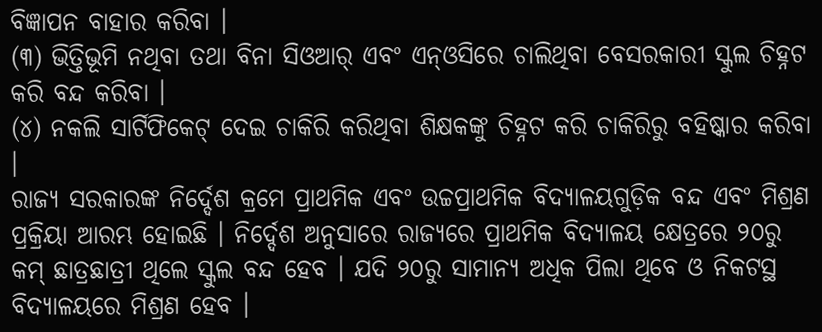ବିଜ୍ଞାପନ ବାହାର କରିବା ।
(୩) ଭିତ୍ତିଭୂମି ନଥିବା ତଥା ବିନା ସିଓଆର୍ ଏବଂ ଏନ୍ଓସିରେ ଚାଲିଥିବା ବେସରକାରୀ ସ୍କୁଲ ଚିହ୍ନଟ କରି ବନ୍ଦ କରିବା ।
(୪) ନକଲି ସାର୍ଟିଫିକେଟ୍ ଦେଇ ଚାକିରି କରିଥିବା ଶିକ୍ଷକଙ୍କୁ ଚିହ୍ନଟ କରି ଚାକିରିରୁ ବହିଷ୍କାର କରିବା ।
ରାଜ୍ୟ ସରକାରଙ୍କ ନିର୍ଦ୍ଦେଶ କ୍ରମେ ପ୍ରାଥମିକ ଏବଂ ଉଚ୍ଚପ୍ରାଥମିକ ବିଦ୍ୟାଳୟଗୁଡ଼ିକ ବନ୍ଦ ଏବଂ ମିଶ୍ରଣ ପ୍ରକ୍ରିୟା ଆରମ୍ଭ ହୋଇଛି । ନିର୍ଦ୍ଦେଶ ଅନୁସାରେ ରାଜ୍ୟରେ ପ୍ରାଥମିକ ବିଦ୍ୟାଳୟ କ୍ଷେତ୍ରରେ ୨୦ରୁ କମ୍ ଛାତ୍ରଛାତ୍ରୀ ଥିଲେ ସ୍କୁଲ ବନ୍ଦ ହେବ । ଯଦି ୨୦ରୁ ସାମାନ୍ୟ ଅଧିକ ପିଲା ଥିବେ ଓ ନିକଟସ୍ଥ ବିଦ୍ୟାଳୟରେ ମିଶ୍ରଣ ହେବ ।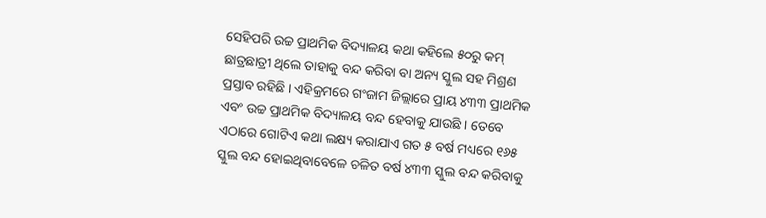ସେହିପରି ଉଚ୍ଚ ପ୍ରାଥମିକ ବିଦ୍ୟାଳୟ କଥା କହିଲେ ୫୦ରୁ କମ୍ ଛାତ୍ରଛାତ୍ରୀ ଥିଲେ ତାହାକୁ ବନ୍ଦ କରିବା ବା ଅନ୍ୟ ସ୍କୁଲ ସହ ମିଶ୍ରଣ ପ୍ରସ୍ତାବ ରହିଛି । ଏହିକ୍ରମରେ ଗଂଜାମ ଜିଲ୍ଲାରେ ପ୍ରାୟ ୪୩୩ ପ୍ରାଥମିକ ଏବଂ ଉଚ୍ଚ ପ୍ରାଥମିକ ବିଦ୍ୟାଳୟ ବନ୍ଦ ହେବାକୁ ଯାଉଛି । ତେବେ ଏଠାରେ ଗୋଟିଏ କଥା ଲକ୍ଷ୍ୟ କରାଯାଏ ଗତ ୫ ବର୍ଷ ମଧ୍ୟରେ ୧୬୫ ସ୍କୁଲ ବନ୍ଦ ହୋଇଥିବାବେଳେ ଚଳିତ ବର୍ଷ ୪୩୩ ସ୍କୁଲ ବନ୍ଦ କରିବାକୁ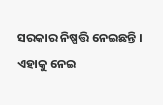ସରକାର ନିଷ୍ପତ୍ତି ନେଇଛନ୍ତି । ଏହାକୁ ନେଇ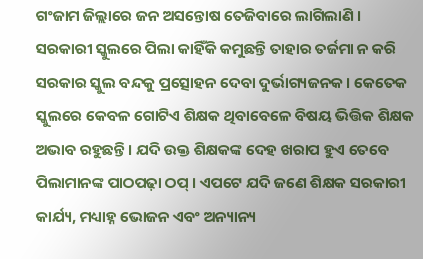ଗଂଜାମ ଜିଲ୍ଲାରେ ଜନ ଅସନ୍ତୋଷ ତେଜିବାରେ ଲାଗିଲାଣି । ସରକାରୀ ସ୍କୁଲରେ ପିଲା କାହିଁକି କମୁଛନ୍ତି ତାହାର ତର୍ଜମା ନ କରି ସରକାର ସ୍କୁଲ ବନ୍ଦକୁ ପ୍ରତ୍ସୋହନ ଦେବା ଦୁର୍ଭାଗ୍ୟଜନକ । କେତେକ ସ୍କୁଲରେ କେବଳ ଗୋଟିଏ ଶିକ୍ଷକ ଥିବାବେଳେ ବିଷୟ ଭିତ୍ତିକ ଶିକ୍ଷକ ଅଭାବ ରହୁଛନ୍ତି । ଯଦି ଉକ୍ତ ଶିକ୍ଷକଙ୍କ ଦେହ ଖରାପ ହୁଏ ତେବେ ପିଲାମାନଙ୍କ ପାଠପଢ଼ା ଠପ୍ । ଏପଟେ ଯଦି ଜଣେ ଶିକ୍ଷକ ସରକାରୀ କାର୍ଯ୍ୟ, ମଧ୍ୟାହ୍ନ ଭୋଜନ ଏବଂ ଅନ୍ୟାନ୍ୟ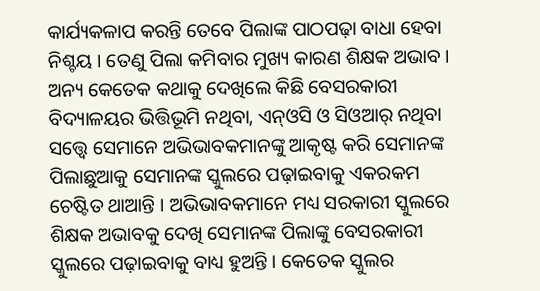କାର୍ଯ୍ୟକଳାପ କରନ୍ତି ତେବେ ପିଲାଙ୍କ ପାଠପଢ଼ା ବାଧା ହେବା ନିଶ୍ଚୟ । ତେଣୁ ପିଲା କମିବାର ମୁଖ୍ୟ କାରଣ ଶିକ୍ଷକ ଅଭାବ । ଅନ୍ୟ କେତେକ କଥାକୁ ଦେଖିଲେ କିଛି ବେସରକାରୀ ବିଦ୍ୟାଳୟର ଭିତ୍ତିଭୂମି ନଥିବା, ଏନ୍ଓସି ଓ ସିଓଆର୍ ନଥିବା ସତ୍ତ୍ୱେ ସେମାନେ ଅଭିଭାବକମାନଙ୍କୁ ଆକୃଷ୍ଟ କରି ସେମାନଙ୍କ ପିଲାଛୁଆକୁ ସେମାନଙ୍କ ସ୍କୁଲରେ ପଢ଼ାଇବାକୁ ଏକରକମ ଚେଷ୍ଟିତ ଥାଆନ୍ତି । ଅଭିଭାବକମାନେ ମଧ୍ୟ ସରକାରୀ ସ୍କୁଲରେ ଶିକ୍ଷକ ଅଭାବକୁ ଦେଖି ସେମାନଙ୍କ ପିଲାଙ୍କୁ ବେସରକାରୀ ସ୍କୁଲରେ ପଢ଼ାଇବାକୁ ବାଧ୍ୟ ହୁଅନ୍ତି । କେତେକ ସ୍କୁଲର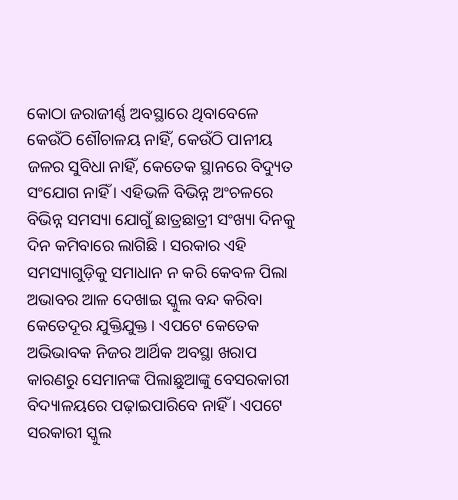କୋଠା ଜରାଜୀର୍ଣ୍ଣ ଅବସ୍ଥାରେ ଥିବାବେଳେ କେଉଁଠି ଶୌଚାଳୟ ନାହିଁ, କେଉଁଠି ପାନୀୟ ଜଳର ସୁବିଧା ନାହିଁ, କେତେକ ସ୍ଥାନରେ ବିଦ୍ୟୁତ ସଂଯୋଗ ନାହିଁ । ଏହିଭଳି ବିଭିନ୍ନ ଅଂଚଳରେ ବିଭିନ୍ନ ସମସ୍ୟା ଯୋଗୁଁ ଛାତ୍ରଛାତ୍ରୀ ସଂଖ୍ୟା ଦିନକୁ ଦିନ କମିବାରେ ଲାଗିଛି । ସରକାର ଏହି ସମସ୍ୟାଗୁଡ଼ିକୁ ସମାଧାନ ନ କରି କେବଳ ପିଲା ଅଭାବର ଆଳ ଦେଖାଇ ସ୍କୁଲ ବନ୍ଦ କରିବା କେତେଦୂର ଯୁକ୍ତିଯୁକ୍ତ । ଏପଟେ କେତେକ ଅଭିଭାବକ ନିଜର ଆର୍ଥିକ ଅବସ୍ଥା ଖରାପ କାରଣରୁ ସେମାନଙ୍କ ପିଲାଛୁଆଙ୍କୁ ବେସରକାରୀ ବିଦ୍ୟାଳୟରେ ପଢ଼ାଇପାରିବେ ନାହିଁ । ଏପଟେ ସରକାରୀ ସ୍କୁଲ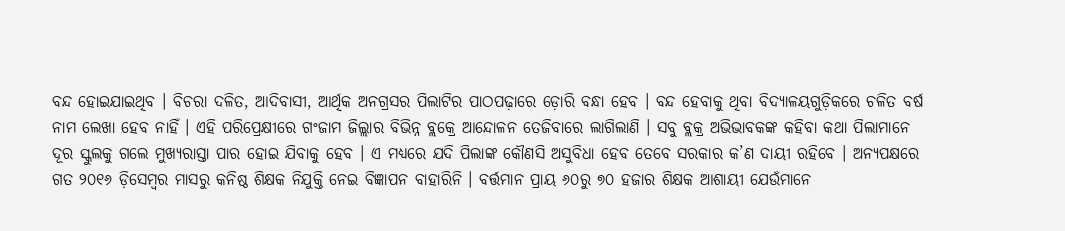ବନ୍ଦ ହୋଇଯାଇଥିବ । ବିଚରା ଦଳିତ, ଆଦିବାସୀ, ଆର୍ଥିକ ଅନଗ୍ରସର ପିଲାଟିର ପାଠପଢ଼ାରେ ଡ଼ୋରି ବନ୍ଧା ହେବ । ବନ୍ଦ ହେବାକୁ ଥିବା ବିଦ୍ୟାଳୟଗୁଡ଼ିକରେ ଚଳିତ ବର୍ଷ ନାମ ଲେଖା ହେବ ନାହିଁ । ଏହି ପରିପ୍ରେକ୍ଷୀରେ ଗଂଜାମ ଜିଲ୍ଲାର ବିଭିନ୍ନ ବ୍ଲକ୍ରେ ଆନ୍ଦୋଳନ ତେଜିବାରେ ଲାଗିଲାଣି । ସବୁ ବ୍ଲକ୍ର ଅଭିଭାବକଙ୍କ କହିବା କଥା ପିଲାମାନେ ଦୂର ସ୍କୁଲକୁ ଗଲେ ମୁଖ୍ୟରାସ୍ତା ପାର ହୋଇ ଯିବାକୁ ହେବ । ଏ ମଧ୍ୟରେ ଯଦି ପିଲାଙ୍କ କୌଣସି ଅସୁବିଧା ହେବ ତେବେ ସରକାର କ’ଣ ଦାୟୀ ରହିବେ । ଅନ୍ୟପକ୍ଷରେ ଗତ ୨୦୧୬ ଡ଼ିସେମ୍ବର ମାସରୁ କନିଷ୍ଠ ଶିକ୍ଷକ ନିଯୁକ୍ତି ନେଇ ବିଜ୍ଞାପନ ବାହାରିନି । ବର୍ତ୍ତମାନ ପ୍ରାୟ ୬୦ରୁ ୭୦ ହଜାର ଶିକ୍ଷକ ଆଶାୟୀ ଯେଉଁମାନେ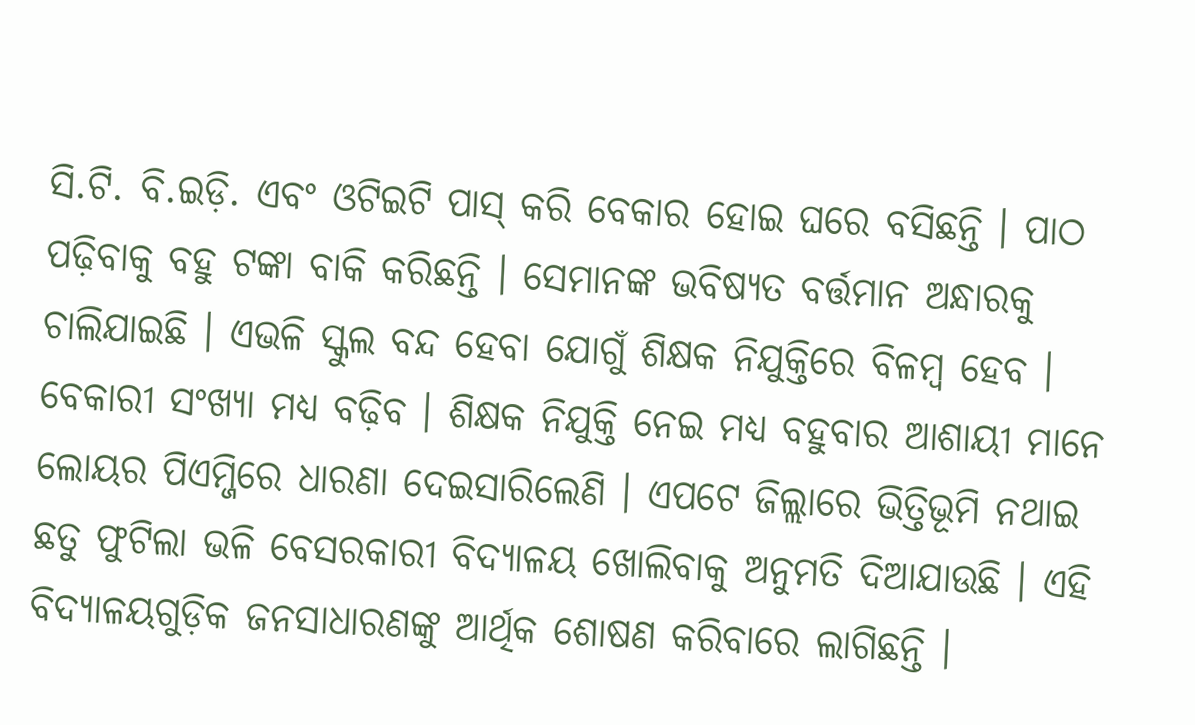ସି.ଟି. ବି.ଇଡ଼ି. ଏବଂ ଓଟିଇଟି ପାସ୍ କରି ବେକାର ହୋଇ ଘରେ ବସିଛନ୍ତି । ପାଠ ପଢ଼ିବାକୁ ବହୁ ଟଙ୍କା ବାକି କରିଛନ୍ତି । ସେମାନଙ୍କ ଭବିଷ୍ୟତ ବର୍ତ୍ତମାନ ଅନ୍ଧାରକୁ ଚାଲିଯାଇଛି । ଏଭଳି ସ୍କୁଲ ବନ୍ଦ ହେବା ଯୋଗୁଁ ଶିକ୍ଷକ ନିଯୁକ୍ତିରେ ବିଳମ୍ବ ହେବ । ବେକାରୀ ସଂଖ୍ୟା ମଧ୍ୟ ବଢ଼ିବ । ଶିକ୍ଷକ ନିଯୁକ୍ତି ନେଇ ମଧ୍ୟ ବହୁବାର ଆଶାୟୀ ମାନେ ଲୋୟର ପିଏମ୍ଜିରେ ଧାରଣା ଦେଇସାରିଲେଣି । ଏପଟେ ଜିଲ୍ଲାରେ ଭିତ୍ତିଭୂମି ନଥାଇ ଛତୁ ଫୁଟିଲା ଭଳି ବେସରକାରୀ ବିଦ୍ୟାଳୟ ଖୋଲିବାକୁ ଅନୁମତି ଦିଆଯାଉଛି । ଏହି ବିଦ୍ୟାଳୟଗୁଡ଼ିକ ଜନସାଧାରଣଙ୍କୁ ଆର୍ଥିକ ଶୋଷଣ କରିବାରେ ଲାଗିଛନ୍ତି ।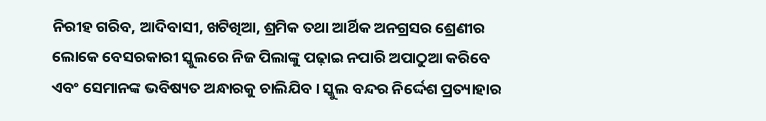ନିରୀହ ଗରିବ, ଆଦିବାସୀ, ଖଟିଖିଆ, ଶ୍ରମିକ ତଥା ଆର୍ଥିକ ଅନଗ୍ରସର ଶ୍ରେଣୀର ଲୋକେ ବେସରକାରୀ ସ୍କୁଲରେ ନିଜ ପିଲାଙ୍କୁ ପଢ଼ାଇ ନପାରି ଅପାଠୁଆ କରିବେ ଏବଂ ସେମାନଙ୍କ ଭବିଷ୍ୟତ ଅନ୍ଧାରକୁ ଚାଲିଯିବ । ସ୍କୁଲ ବନ୍ଦର ନିର୍ଦ୍ଦେଶ ପ୍ରତ୍ୟାହାର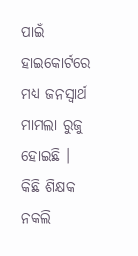ପାଇଁ ହାଇକୋର୍ଟରେ ମଧ୍ୟ ଜନସ୍ୱାର୍ଥ ମାମଲା ରୁଜୁ ହୋଇଛି । କିଛି ଶିକ୍ଷକ ନକଲି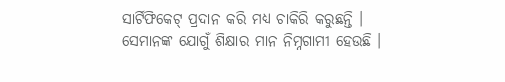ସାର୍ଟିଫିକେଟ୍ ପ୍ରଦାନ କରି ମଧ୍ୟ ଚାକିରି କରୁଛନ୍ତି । ସେମାନଙ୍କ ଯୋଗୁଁ ଶିକ୍ଷାର ମାନ ନିମ୍ନଗାମୀ ହେଉଛି ।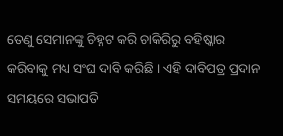ତେଣୁ ସେମାନଙ୍କୁ ଚିହ୍ନଟ କରି ଚାକିରିରୁ ବହିଷ୍କାର କରିବାକୁ ମଧ୍ୟ ସଂଘ ଦାବି କରିଛି । ଏହି ଦାବିପତ୍ର ପ୍ରଦାନ ସମୟରେ ସଭାପତି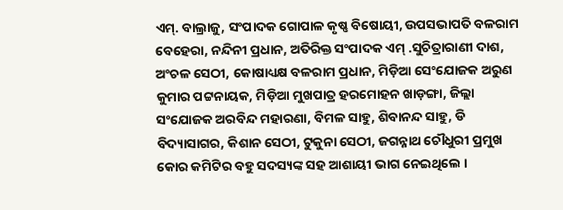ଏମ୍. ବାଲ୍ରାଜୁ, ସଂପାଦକ ଗୋପାଳ କୃଷ୍ଣ ବିଷୋୟୀ, ଉପସଭାପତି ବଳରାମ ବେହେରା, ନନ୍ଦିନୀ ପ୍ରଧାନ, ଅତିରିକ୍ତ ସଂପାଦକ ଏମ୍ .ସୁଚିତ୍ରାରାଣୀ ଦାଶ, ଅଂଚଳ ସେଠୀ, କୋଷାଧ୍ୟକ୍ଷ ବଳରାମ ପ୍ରଧାନ, ମିଡ଼ିଆ ସେଂଯୋଜକ ଅରୁଣ କୁମାର ପଟ୍ଟନାୟକ, ମିଡ଼ିଆ ମୁଖପାତ୍ର ହରମୋହନ ଖାଡ଼ଙ୍ଗା, ଜିଲ୍ଲା ସଂଯୋଜକ ଅରବିନ୍ଦ ମହାରଣା, ବିମଳ ସାହୁ, ଶିବାନନ୍ଦ ସାହୁ, ଡି ବିଦ୍ୟାସାଗର, କିଶାନ ସେଠୀ, ଟୁକୁନା ସେଠୀ, ଜଗନ୍ନାଥ ଚୌଧୁରୀ ପ୍ରମୁଖ କୋର କମିଟିର ବହୁ ସଦସ୍ୟଙ୍କ ସହ ଆଶାୟୀ ଭାଗ ନେଇଥିଲେ ।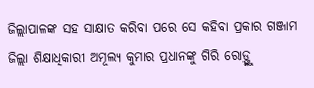ଜିଲ୍ଲାପାଳଙ୍କ ସହ ସାକ୍ଷାତ କରିବା ପରେ ସେ କହିବା ପ୍ରକାର ଗଞ୍ଜାମ ଜିଲ୍ଲା ଶିକ୍ଷାଧିକାରୀ ଅମୂଲ୍ୟ କୁମାର ପ୍ରଧାନଙ୍କୁ ଗିରି ରୋଡ଼୍ଙ୍କୁ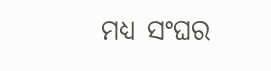ମଧ୍ୟ ସଂଘର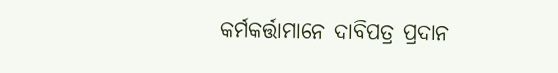କର୍ମକର୍ତ୍ତାମାନେ ଦାବିପତ୍ର ପ୍ରଦାନ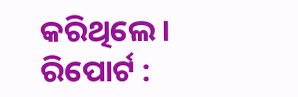କରିଥିଲେ ।
ରିପୋର୍ଟ :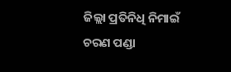ଜିଲ୍ଲା ପ୍ରତିନିଧି ନିମାଇଁ ଚରଣ ପଣ୍ଡା